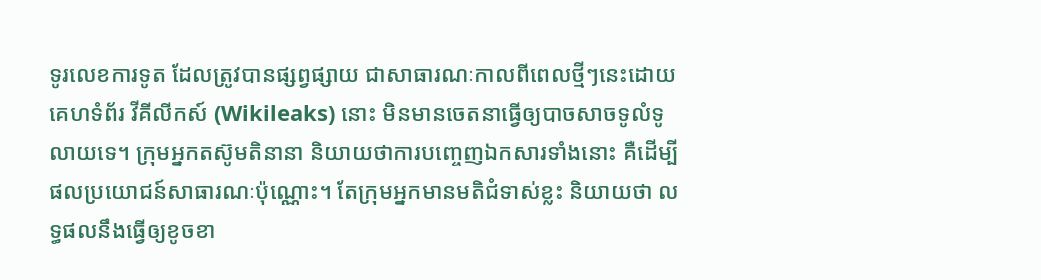ទូរលេខការទូត ដែលត្រូវបានផ្សព្វផ្សាយ ជាសាធារណៈកាលពីពេលថ្មីៗនេះដោយគេហទំព័រ វីគីលីកស៍ (Wikileaks) នោះ មិនមានចេតនាធ្វើឲ្យបាចសាចទូលំទូលាយទេ។ ក្រុមអ្នកតស៊ូមតិនានា និយាយថាការបញ្ចេញឯកសារទាំងនោះ គឺដើម្បីផលប្រយោជន៍សាធារណៈប៉ុណ្ណោះ។ តែក្រុមអ្នកមានមតិជំទាស់ខ្លះ និយាយថា លទ្ធផលនឹងធ្វើឲ្យខូចខា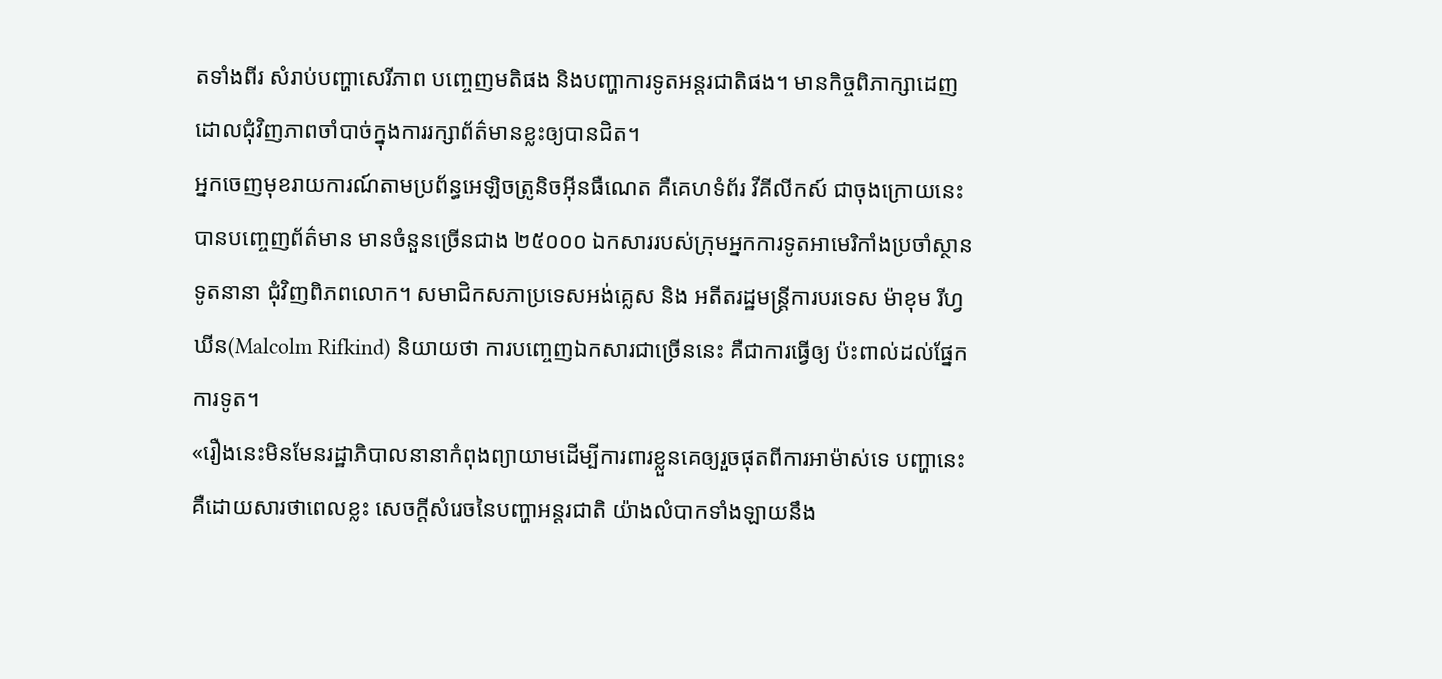តទាំងពីរ សំរាប់បញ្ហាសេរីភាព បញ្ចេញមតិផង និងបញ្ហាការទូតអន្តរជាតិផង។ មានកិច្ចពិភាក្សាដេញដោលជុំវិញភាពចាំបាច់ក្នុងការរក្សាព័ត៌មានខ្លះឲ្យបានជិត។
អ្នកចេញមុខរាយការណ៍តាមប្រព័ន្ធអេឡិចត្រូនិចអ៊ីនធឺណេត គឺគេហទំព័រ វីគីលីកស៍ ជាចុងក្រោយនេះបានបញ្ចេញព័ត៌មាន មានចំនួនច្រើនជាង ២៥០០០ ឯកសាររបស់ក្រុមអ្នកការទូតអាមេរិកាំងប្រចាំស្ថានទូតនានា ជុំវិញពិភពលោក។ សមាជិកសភាប្រទេសអង់គ្លេស និង អតីតរដ្ឋមន្ត្រីការបរទេស ម៉ាខុម រីហ្វឃីន(Malcolm Rifkind) និយាយថា ការបញ្ចេញឯកសារជាច្រើននេះ គឺជាការធ្វើឲ្យ ប៉ះពាល់ដល់ផ្នែកការទូត។
«រឿងនេះមិនមែនរដ្ឋាភិបាលនានាកំពុងព្យាយាមដើម្បីការពារខ្លួនគេឲ្យរួចផុតពីការអាម៉ាស់ទេ បញ្ហានេះគឺដោយសារថាពេលខ្លះ សេចក្តីសំរេចនៃបញ្ហាអន្តរជាតិ យ៉ាងលំបាកទាំងឡាយនឹង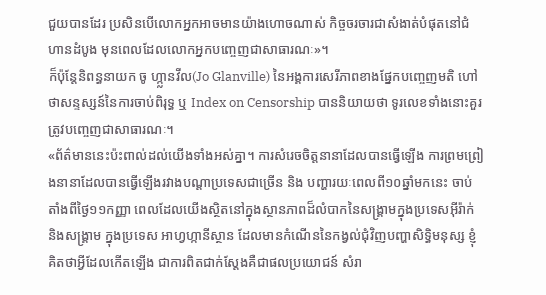ជួយបានដែរ ប្រសិនបើលោកអ្នកអាចមានយ៉ាងហោចណាស់ កិច្ចចរចារជាសំងាត់បំផុតនៅជំហានដំបូង មុនពេលដែលលោកអ្នកបញ្ចេញជាសាធារណៈ»។
ក៏ប៉ុន្តែនិពន្ធនាយក ចូ ហ្ក្លានវីល(Jo Glanville) នៃអង្គការសេរីភាពខាងផ្នែកបញ្ចេញមតិ ហៅថាសន្ទស្សន៍នៃការចាប់ពិរុទ្ធ ឬ Index on Censorship បាននិយាយថា ទូរលេខទាំងនោះគួរត្រូវបញ្ចេញជាសាធារណៈ។
«ព័ត៌មាននេះប៉ះពាល់ដល់យើងទាំងអស់គ្នា។ ការសំរេចចិត្តនានាដែលបានធ្វើឡើង ការព្រមព្រៀងនានាដែលបានធ្វើឡើងរវាងបណ្តាប្រទេសជាច្រើន និង បញ្ហារយៈពេលពី១០ឆ្នាំមកនេះ ចាប់តាំងពីថ្ងៃ១១កញ្ញា ពេលដែលយើងស្ថិតនៅក្នុងស្ថានភាពដ៏លំបាកនៃសង្គា្រមក្នុងប្រទេសអ៊ីរ៉ាក់ និងសង្រ្គាម ក្នុងប្រទេស អាហ្វហ្កានីស្ថាន ដែលមានកំណើននៃកង្វល់ជុំវិញបញ្ហាសិទ្ធិមនុស្ស ខ្ញុំគិតថាអ្វីដែលកើតឡើង ជាការពិតជាក់ស្តែងគឺជាផលប្រយោជន៍ សំរា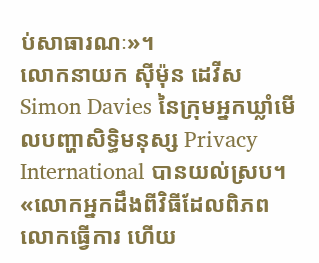ប់សាធារណៈ»។
លោកនាយក ស៊ីម៉ុន ដេវីស Simon Davies នៃក្រុមអ្នកឃ្លាំមើលបញ្ហាសិទ្ធិមនុស្ស Privacy International បានយល់ស្រប។
«លោកអ្នកដឹងពីវិធីដែលពិភពលោកធ្វើការ ហើយ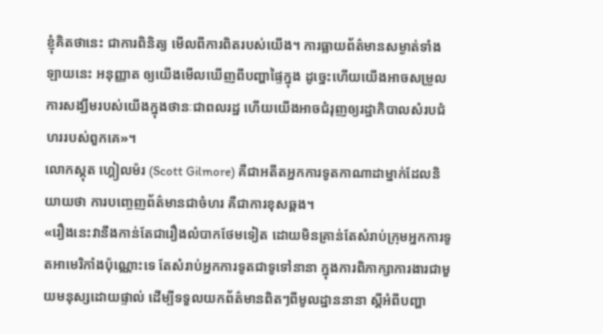ខ្ញុំគិតថានេះ ជាការពិនិត្យ មើលពីការពិតរបស់យើង។ ការធ្លាយព័ត៌មានសម្ងាត់ទាំងឡាយនេះ អនុញ្ញាត ឲ្យយើងមើលឃើញពីបញ្ហាផ្ទៃក្នុង ដូច្នេះហើយយើងអាចសម្រួលការសង្ឃឹមរបស់យើងក្នុងថានៈជាពលរដ្ឋ ហើយយើងអាចជំរុញឲ្យរដ្ឋាភិបាលសំរបជំហររបស់ពួកគេ»។
លោកស្កុត ហ្គៀលម៉រ (Scott Gilmore) គឺជាអតីតអ្នកការទូតកាណាដាម្នាក់ដែលនិយាយថា ការបញ្ចេញព័ត៌មានជាចំហរ គឺជាការខុសឆ្គង។
«រឿងនេះវានឹងកាន់តែជារឿងលំបាកថែមទៀត ដោយមិនគ្រាន់តែសំរាប់ក្រុមអ្នកការទូតអាមេរិកាំងប៉ុណ្ណោះទេ តែសំរាប់អ្នកការទូតជាទូទៅនានា ក្នុងការពិភាក្សាការងារជាមួយមនុស្សដោយផ្ទាល់ ដើម្បីទទួលយកព័ត៌មានពិតៗពីមូលដ្ឋាននានា ស្តីអំពីបញ្ហា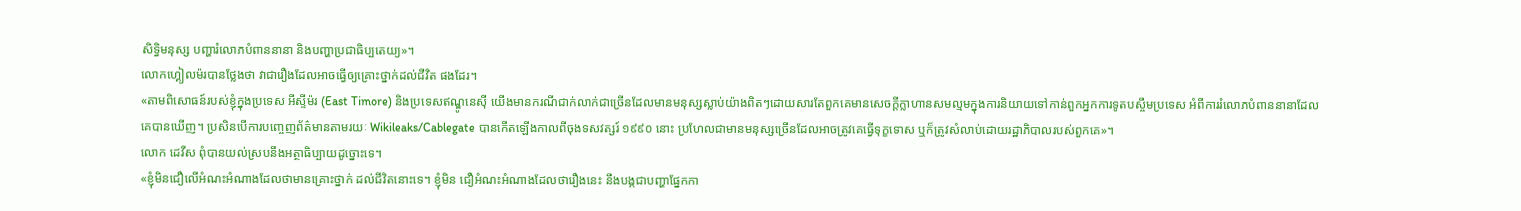សិទ្ធិមនុស្ស បញ្ហារំលោភបំពាននានា និងបញ្ហាប្រជាធិប្បតេយ្យ»។
លោកហ្គៀលម៉របានថ្លែងថា វាជារឿងដែលអាចធ្វើឲ្យគ្រោះថ្នាក់ដល់ជីវិត ផងដែរ។
«តាមពិសោធន៍របស់ខ្ញុំក្នុងប្រទេស អីស្ទីម៉រ (East Timore) និងប្រទេសឥណ្ឌូនេស៊ី យើងមានករណីជាក់លាក់ជាច្រើនដែលមានមនុស្សស្លាប់យ៉ាងពិតៗដោយសារតែពួកគេមានសេចក្តីក្លាហានសមល្មមក្នុងការនិយាយទៅកាន់ពួកអ្នកការទូតបស្ចឹមប្រទេស អំពីការរំលោភបំពាននានាដែលគេបានឃើញ។ ប្រសិនបើការបញ្ចេញព័ត៌មានតាមរយៈ Wikileaks/Cablegate បានកើតឡើងកាលពីចុងទសវត្សរ៍ ១៩៩០ នោះ ប្រហែលជាមានមនុស្សច្រើនដែលអាចត្រូវគេធ្វើទុក្ខទោស ឬក៏ត្រូវសំលាប់ដោយរដ្ឋាភិបាលរបស់ពួកគេ»។
លោក ដេវីស ពុំបានយល់ស្របនឹងអត្ថាធិប្បាយដូច្នោះទេ។
«ខ្ញុំមិនជឿលើអំណះអំណាងដែលថាមានគ្រោះថ្នាក់ ដល់ជីវិតនោះទេ។ ខ្ញុំមិន ជឿអំណះអំណាងដែលថារឿងនេះ នឹងបង្កជាបញ្ហាផ្នែកកា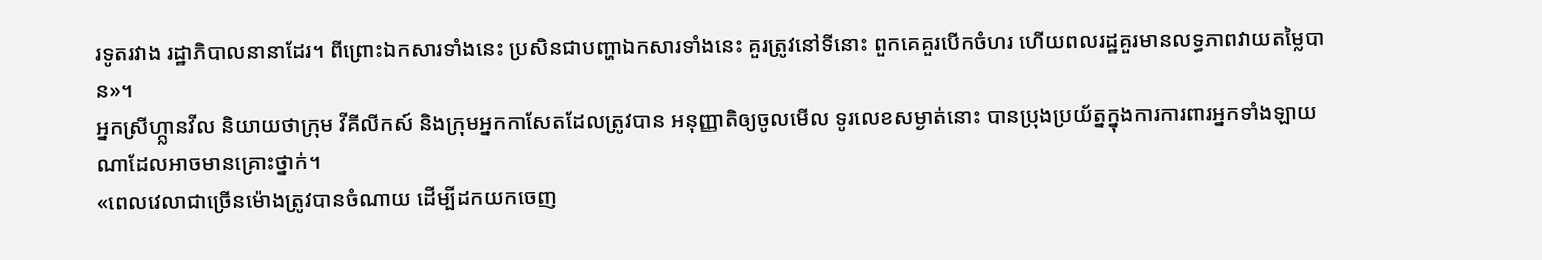រទូតរវាង រដ្ឋាភិបាលនានាដែរ។ ពីព្រោះឯកសារទាំងនេះ ប្រសិនជាបញ្ហាឯកសារទាំងនេះ គួរត្រូវនៅទីនោះ ពួកគេគួរបើកចំហរ ហើយពលរដ្ឋគួរមានលទ្ធភាពវាយតម្លៃបាន»។
អ្នកស្រីហ្ក្លានវីល និយាយថាក្រុម វីគីលីកស៍ និងក្រុមអ្នកកាសែតដែលត្រូវបាន អនុញ្ញាតិឲ្យចូលមើល ទូរលេខសម្ងាត់នោះ បានប្រុងប្រយ័ត្នក្នុងការការពារអ្នកទាំងឡាយណាដែលអាចមានគ្រោះថ្នាក់។
«ពេលវេលាជាច្រើនម៉ោងត្រូវបានចំណាយ ដើម្បីដកយកចេញ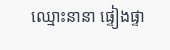ឈ្មោះនានា ផ្ទៀងផ្ទា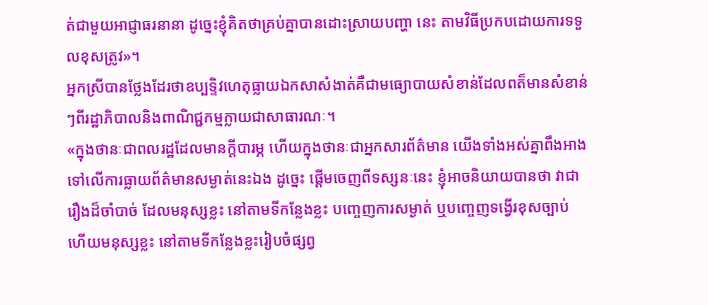ត់ជាមួយអាជ្ញាធរនានា ដូច្នេះខ្ញុំគិតថាគ្រប់គ្នាបានដោះស្រាយបញ្ហា នេះ តាមវិធីប្រកបដោយការទទួលខុសត្រូវ»។
អ្នកស្រីបានថ្លែងដែរថាឧប្បទ្ទិវហេតុធ្លាយឯកសាសំងាត់គឺជាមធ្យោបាយសំខាន់ដែលពត៏មានសំខាន់ៗពីរដ្ឋាភិបាលនិងពាណិជ្ជកម្មក្លាយជាសាធារណៈ។
«ក្នុងថានៈជាពលរដ្ឋដែលមានក្តីបារម្ភ ហើយក្នុងថានៈជាអ្នកសារព័ត៌មាន យើងទាំងអស់គ្នាពឹងអាងទៅលើការធ្លាយព័ត៌មានសម្ងាត់នេះឯង ដូច្នេះ ផ្តើមចេញពីទស្សនៈនេះ ខ្ញុំអាចនិយាយបានថា វាជារឿងដ៏ចាំបាច់ ដែលមនុស្សខ្លះ នៅតាមទីកន្លែងខ្លះ បញ្ចេញការសម្ងាត់ ឬបញ្ចេញទង្វើរខុសច្បាប់ ហើយមនុស្សខ្លះ នៅតាមទីកន្លែងខ្លះរៀបចំផ្សព្វ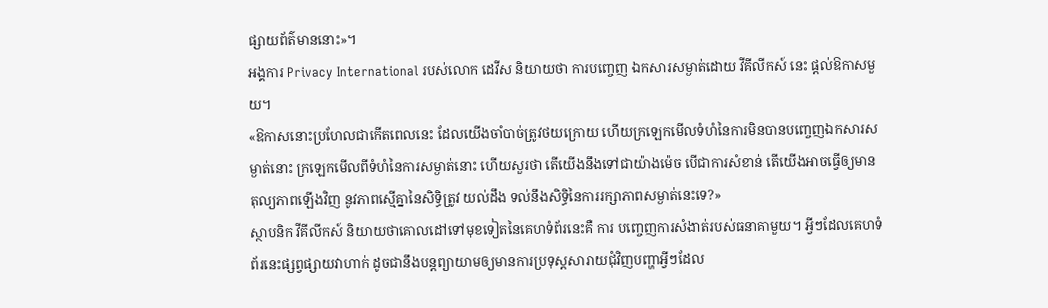ផ្សាយព័ត៌មាននោះ»។
អង្គការ Privacy International របស់លោក ដេវីស និយាយថា ការបញ្ចេញ ឯកសារសម្ងាត់ដោយ វីគីលីកស៍ នេះ ផ្តល់ឱកាសមួយ។
«ឱកាសនោះប្រហែលជាកើតពេលនេះ ដែលយើងចាំបាច់ត្រូវថយក្រោយ ហើយក្រឡេកមើលទំហំនៃការមិនបានបញ្ចេញឯកសារសម្ងាត់នោះ ក្រឡេកមើលពីទំហំនៃការសម្ងាត់នោះ ហើយសួរថា តើយើងនឹងទៅជាយ៉ាងម៉េច បើជាការសំខាន់ តើយើងអាចធ្វើឲ្យមានតុល្យភាពឡើងវិញ នូវភាពស្មើគ្នានៃសិទ្ធិត្រូវ យល់ដឹង ទល់នឹងសិទ្ធិនៃការរក្សាភាពសម្ងាត់នេះទេ?»
ស្ថាបនិក វីគីលីកស៍ និយាយថាគោលដៅទៅមុខទៀតនៃគេហទំព័រនេះគឺ ការ បញ្ចេញការសំងាត់របស់ធនាគាមួយ។ អ្វីៗដែលគេហទំព័រនេះផ្សព្វផ្សាយវាហាក់ ដូចជានឹងបន្តព្យាយាមឲ្យមានការប្រទុស្តសារាយជុំវិញបញ្ហាអ្វីៗដែល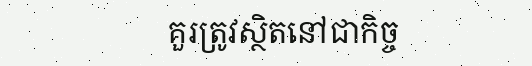គួរត្រូវស្ថិតនៅជាកិច្ច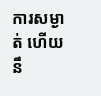ការសម្ងាត់ ហើយនឹ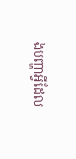ងបញ្ហាអ្វីដែល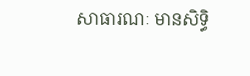សាធារណៈ មានសិទ្ធិ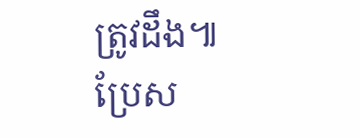ត្រូវដឹង៕
ប្រែស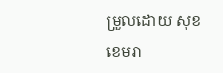ម្រួលដោយ សុខ ខេមរា